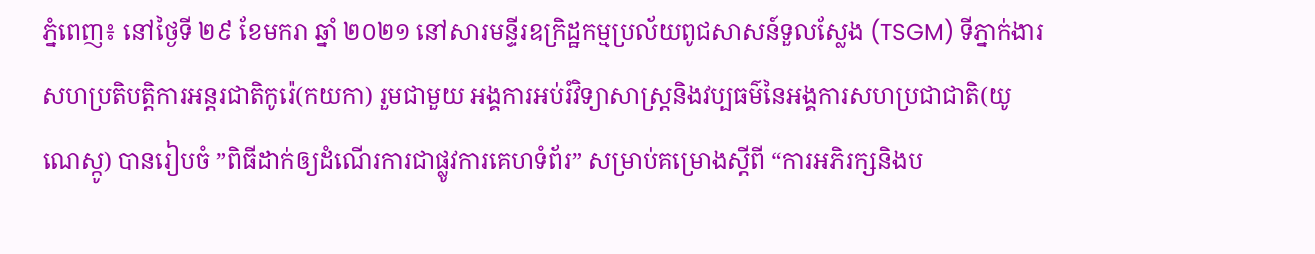ភ្នំពេញ៖ នៅថ្ងៃទី ២៩ ខែមករា ឆ្នាំ ២០២១ នៅសារមន្ទីរឧក្រិដ្ឋកម្មប្រល័យពូជសាសន៍ទួលស្លែង (TSGM) ទីភ្នាក់ងារសហប្រតិបត្តិការអន្តរជាតិកូរ៉េ(កយកា) រួមជាមួយ អង្គការអប់រំវិទ្យាសាស្ត្រនិងវប្បធម៌នៃអង្គការសហប្រជាជាតិ(យូណេស្កូ) បានរៀបចំ ”ពិធីដាក់ឲ្យដំណើរការជាផ្លូវការគេហទំព័រ” សម្រាប់គម្រោងស្តីពី “ការអភិរក្សនិងប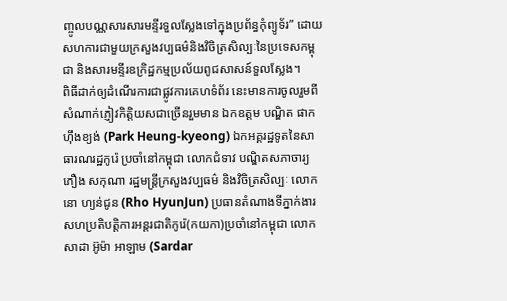ញ្ចូលបណ្ណសារសារមន្ទីរទួលស្លែងទៅក្នុងប្រព័ន្ធកុំព្យូទ័រ” ដោយសហការជាមួយក្រសួងវប្បធម៌និងវិចិត្រសិល្បៈនៃប្រទេសកម្ពុជា និងសារមន្ទីរឧក្រិដ្ឋកម្មប្រល័យពូជសាសន៍ទួលស្លែង។
ពិធីដាក់ឲ្យដំណើរការជាផ្លូវការគេហទំព័រ នេះមានការចូលរួមពីសំណាក់ភ្ញៀវកិត្តិយសជាច្រើនរួមមាន ឯកឧត្តម បណ្ឌិត ផាក ហ៊ឹងខ្យង់ (Park Heung-kyeong) ឯកអគ្គរដ្ឋទូតនៃសាធារណរដ្ឋកូរ៉េ ប្រចាំនៅកម្ពុជា លោកជំទាវ បណ្ឌិតសភាចារ្យ ភឿង សកុណា រដ្ឋមន្ត្រីក្រសួងវប្បធម៌ និងវិចិត្រសិល្បៈ លោក នោ ហ្យន់ជូន (Rho HyunJun) ប្រធានតំណាងទីភ្នាក់ងារសហប្រតិបត្តិការអន្តរជាតិកូរ៉េ(កយកា)ប្រចាំនៅកម្ពុជា លោក សាដា អ៊ូម៉ា អាឡាម (Sardar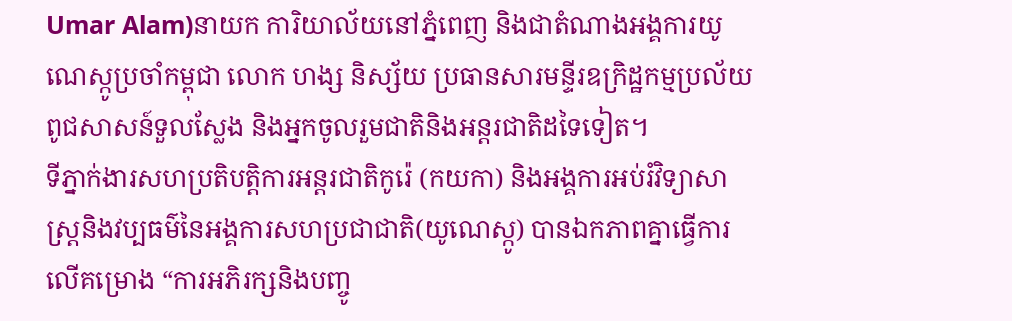Umar Alam)នាយក ការិយាល័យនៅភ្នំពេញ និងជាតំណាងអង្គការយូណេស្កូប្រចាំកម្ពុជា លោក ហង្ស និស្ស័យ ប្រធានសារមន្ទីរឧក្រិដ្ឋកម្មប្រល័យពូជសាសន៍ទួលស្លែង និងអ្នកចូលរួមជាតិនិងអន្តរជាតិដទៃទៀត។
ទីភ្នាក់ងារសហប្រតិបត្តិការអន្តរជាតិកូរ៉េ (កយកា) និងអង្គការអប់រំវិទ្យាសាស្ត្រនិងវប្បធម៌នៃអង្គការសហប្រជាជាតិ(យូណេស្កូ) បានឯកភាពគ្នាធ្វើការលើគម្រោង “ការអភិរក្សនិងបញ្ចូ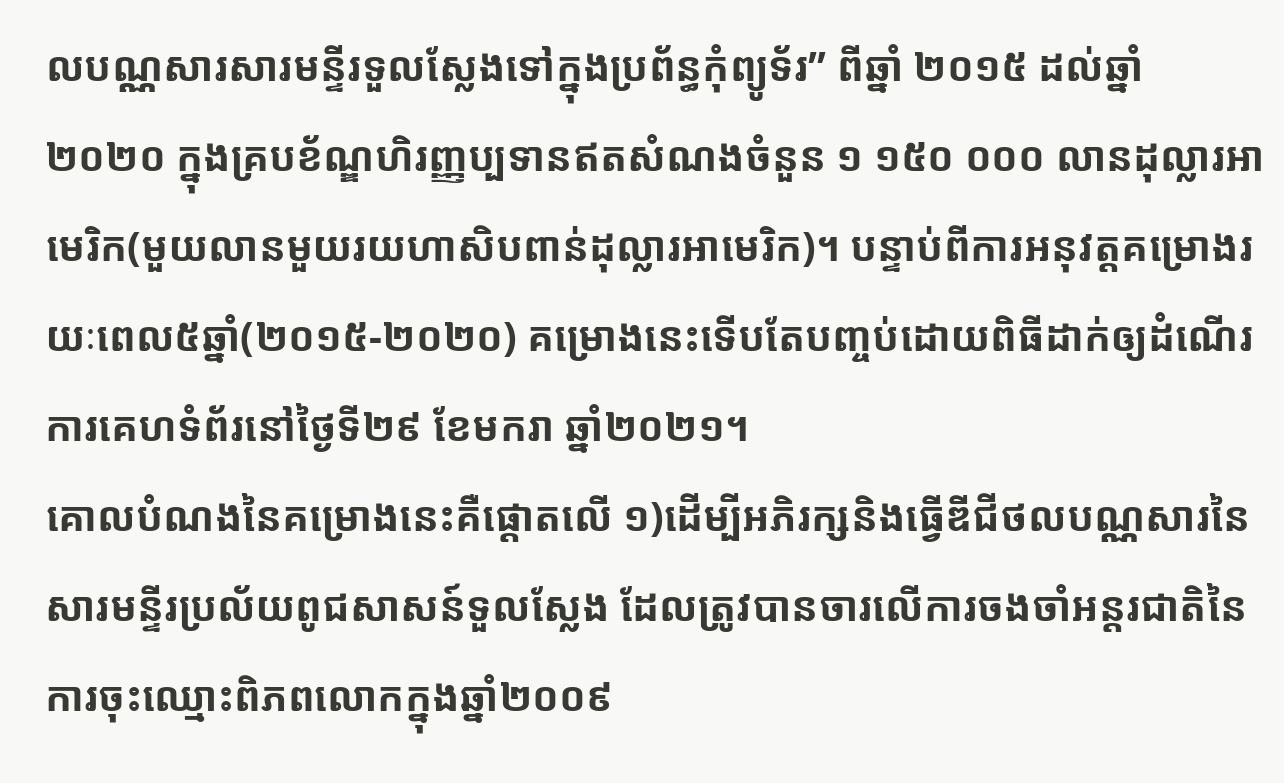លបណ្ណសារសារមន្ទីរទួលស្លែងទៅក្នុងប្រព័ន្ធកុំព្យូទ័រ” ពីឆ្នាំ ២០១៥ ដល់ឆ្នាំ ២០២០ ក្នុងគ្របខ័ណ្ឌហិរញ្ញប្បទានឥតសំណងចំនួន ១ ១៥០ ០០០ លានដុល្លារអាមេរិក(មួយលានមួយរយហាសិបពាន់ដុល្លារអាមេរិក)។ បន្ទាប់ពីការអនុវត្តគម្រោងរយៈពេល៥ឆ្នាំ(២០១៥-២០២០) គម្រោងនេះទើបតែបញ្ចប់ដោយពិធីដាក់ឲ្យដំណើរការគេហទំព័រនៅថ្ងៃទី២៩ ខែមករា ឆ្នាំ២០២១។
គោលបំណងនៃគម្រោងនេះគឺផ្តោតលើ ១)ដើម្បីអភិរក្សនិងធ្វើឌីជីថលបណ្ណសារនៃសារមន្ទីរប្រល័យពូជសាសន៍ទួលស្លែង ដែលត្រូវបានចារលើការចងចាំអន្តរជាតិនៃការចុះឈ្មោះពិភពលោកក្នុងឆ្នាំ២០០៩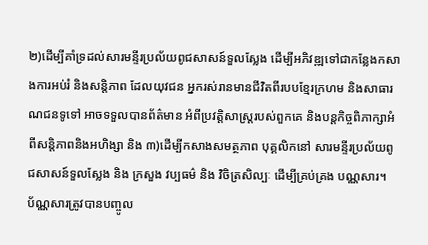២)ដើម្បីគាំទ្រដល់សារមន្ទីរប្រល័យពូជសាសន៍ទួលស្លែង ដើម្បីអភិវឌ្ឍទៅជាកន្លែងកសាងការអប់រំ និងសន្តិភាព ដែលយុវជន អ្នករស់រានមានជីវិតពីរបបខ្មែរក្រហម និងសាធារណជនទូទៅ អាចទទួលបានព័ត៌មាន អំពីប្រវត្តិសាស្ត្ររបស់ពួកគេ និងបន្តកិច្ចពិភាក្សាអំពីសន្តិភាពនិងអហិង្សា និង ៣)ដើម្បីកសាងសមត្ថភាព បុគ្គលិកនៅ សារមន្ទីរប្រល័យពូជសាសន៍ទួលស្លែង និង ក្រសួង វប្បធម៌ និង វិចិត្រសិល្បៈ ដើម្បីគ្រប់គ្រង បណ្ណសារ។
ប័ណ្ណសារត្រូវបានបញ្ចូល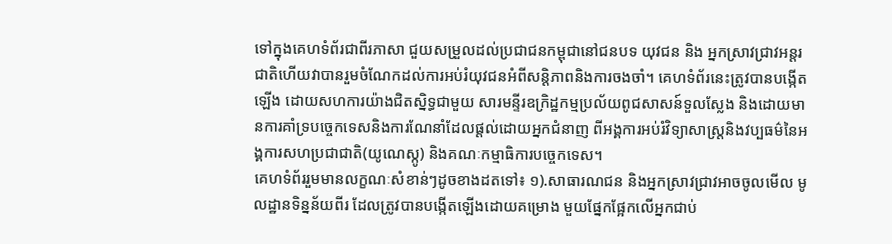ទៅក្នុងគេហទំព័រជាពីរភាសា ជួយសម្រួលដល់ប្រជាជនកម្ពុជានៅជនបទ យុវជន និង អ្នកស្រាវជ្រាវអន្តរជាតិហើយវាបានរួមចំណែកដល់ការអប់រំយុវជនអំពីសន្តិភាពនិងការចងចាំ។ គេហទំព័រនេះត្រូវបានបង្កើតឡើង ដោយសហការយ៉ាងជិតស្និទ្ធជាមួយ សារមន្ទីរឧក្រិដ្ឋកម្មប្រល័យពូជសាសន៍ទួលស្លែង និងដោយមានការគាំទ្របច្ចេកទេសនិងការណែនាំដែលផ្តល់ដោយអ្នកជំនាញ ពីអង្គការអប់រំវិទ្យាសាស្ត្រនិងវប្បធម៌នៃអង្គការសហប្រជាជាតិ(យូណេស្កូ) និងគណៈកម្មាធិការបច្ចេកទេស។
គេហទំព័ររួមមានលក្ខណៈសំខាន់ៗដូចខាងដតទៅ៖ ១).សាធារណជន និងអ្នកស្រាវជ្រាវអាចចូលមើល មូលដ្ឋានទិន្នន័យពីរ ដែលត្រូវបានបង្កើតឡើងដោយគម្រោង មួយផ្នែកផ្អែកលើអ្នកជាប់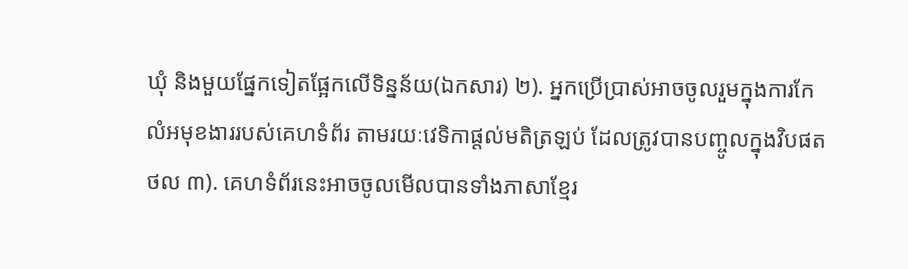ឃុំ និងមួយផ្នែកទៀតផ្អែកលើទិន្នន័យ(ឯកសារ) ២). អ្នកប្រើប្រាស់អាចចូលរួមក្នុងការកែលំអមុខងាររបស់គេហទំព័រ តាមរយៈវេទិកាផ្តល់មតិត្រឡប់ ដែលត្រូវបានបញ្ចូលក្នុងវិបផតថល ៣). គេហទំព័រនេះអាចចូលមើលបានទាំងភាសាខ្មែរ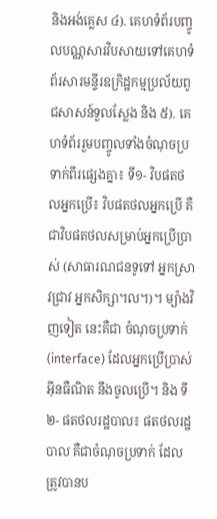និងអង់គ្លេស ៤). គេហទំព័របញ្ចូលបណ្ណសារវិបសាយទៅគេហទំព័រសារមន្ទីរឧក្រិដ្ឋកម្មប្រល័យពូជសាសន៍ទួលស្លែង និង ៥). គេហទំព័ររួមបញ្ចូលទាំងចំណុចប្រទាក់ពីរផ្សេងគ្នា៖ ទី១- វិបផតថលអ្នកប្រើ៖ វិបផតថលអ្នកប្រើ គឺជាវិបផតថលសម្រាប់អ្នកប្រើប្រាស់ (សាធារណជនទូទៅ អ្នកស្រាវជ្រាវ អ្នកសិក្សា។ល។)។ ម្យ៉ាងវិញទៀត នេះគឺជា ចំណុចប្រទាក់(interface) ដែលអ្នកប្រើប្រាស់អ៊ីនធឺណិត នឹងចូលប្រើ។ និង ទី២- ផតថលរដ្ឋបាល៖ ផតថលរដ្ឋបាល គឺជាចំណុចប្រទាក់ ដែលត្រូវបានប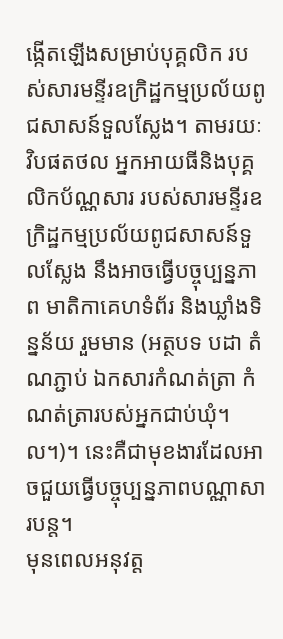ង្កើតឡើងសម្រាប់បុគ្គលិក របស់សារមន្ទីរឧក្រិដ្ឋកម្មប្រល័យពូជសាសន៍ទួលស្លែង។ តាមរយៈ វិបផតថល អ្នកអាយធីនិងបុគ្គលិកប័ណ្ណសារ របស់សារមន្ទីរឧក្រិដ្ឋកម្មប្រល័យពូជសាសន៍ទួលស្លែង នឹងអាចធ្វើបច្ចុប្បន្នភាព មាតិកាគេហទំព័រ និងឃ្លាំងទិន្នន័យ រួមមាន (អត្ថបទ បដា តំណភ្ជាប់ ឯកសារកំណត់ត្រា កំណត់ត្រារបស់អ្នកជាប់ឃុំ។ ល។)។ នេះគឺជាមុខងារដែលអាចជួយធ្វើបច្ចុប្បន្នភាពបណ្ណាសារបន្ត។
មុនពេលអនុវត្ត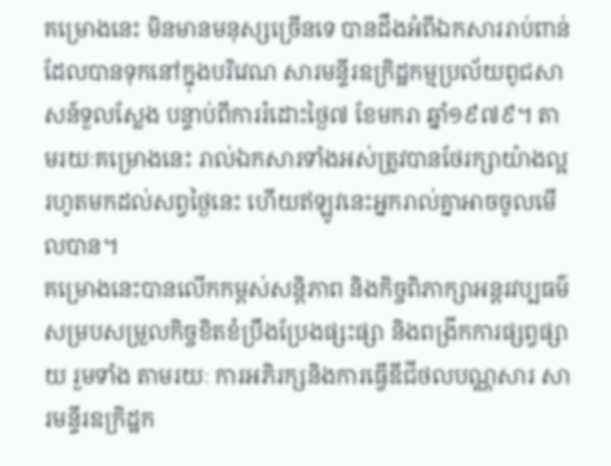គម្រោងនេះ មិនមានមនុស្សច្រើនទេ បានដឹងអំពីឯកសាររាប់ពាន់ដែលបានទុកនៅក្នុងបរិវេណ សារមន្ទីរឧក្រិដ្ឋកម្មប្រល័យពូជសាសន៍ទួលស្លែង បន្ទាប់ពីការរំដោះថ្ងៃ៧ ខែមករា ឆ្នាំ១៩៧៩។ តាមរយៈគម្រោងនេះ រាល់ឯកសារទាំងអស់ត្រូវបានថែរក្សាយ៉ាងល្អ រហូតមកដល់សព្វថ្ងៃនេះ ហើយឥឡូវនេះអ្នករាល់គ្នាអាចចូលមើលបាន។
គម្រោងនេះបានលើកកម្ពស់សន្តិភាព និងកិច្ចពិភាក្សាអន្តរវប្បធម៌ សម្របសម្រួលកិច្ចខិតខំប្រឹងប្រែងផ្សះផ្សា និងពង្រីកការផ្សព្វផ្សាយ រួមទាំង តាមរយៈ ការអភិរក្សនិងការធ្វើឌីជីថលបណ្ណសារ សារមន្ទីរឧក្រិដ្ឋក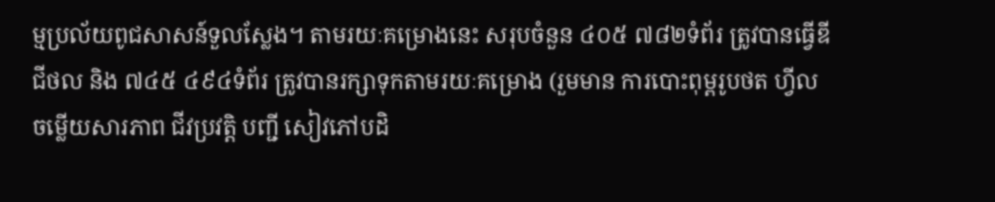ម្មប្រល័យពូជសាសន៍ទួលស្លែង។ តាមរយៈគម្រោងនេះ សរុបចំនួន ៤០៥ ៧៨២ទំព័រ ត្រូវបានធ្វើឌីជីថល និង ៧៤៥ ៤៩៤ទំព័រ ត្រូវបានរក្សាទុកតាមរយៈគម្រោង (រួមមាន ការបោះពុម្ពរូបថត ហ្វីល ចម្លើយសារភាព ជីវប្រវត្តិ បញ្ជី សៀវភៅបដិ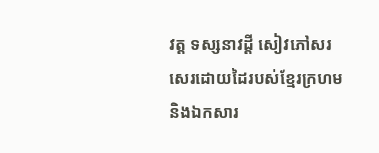វត្ត ទស្សនាវដ្តី សៀវភៅសរសេរដោយដៃរបស់ខ្មែរក្រហម និងឯកសារ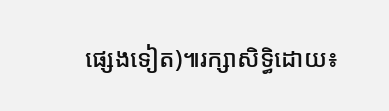ផ្សេងទៀត)៕រក្សាសិទ្ធិដោយ៖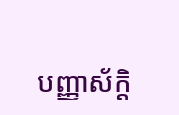បញ្ញាស័ក្តិ